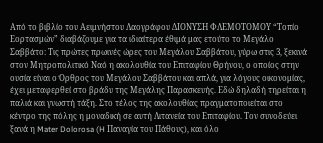Από το βιβλίο του Αειμνήστου Λαογράφου ΔΙΟΝΥΣΗ ΦΛΕΜΟΤΟΜΟΥ “Τοπίο Εορτασμών” διαβάζουμε για τα ιδιαίτερα έθιμά μας ετούτο το Μεγάλο Σαββάτο: Τις πρώτες πρωινές ώρες του Μεγάλου Σαββάτου, γύρω στις 3, ξεκινά στον Μητροπολιτικό Ναό η ακολουθία του Επιταφίου Θρήνου, ο οποίος στην ουσία είναι ο Όρθρος του Μεγάλου Σαββάτου και απλά, για λόγους οικονομίας, έχει μεταφερθεί στο βράδυ της Μεγάλης Παρασκευής. Εδώ δηλαδή τηρείται η παλιά και γνωστή τάξη. Στο τέλος της ακολουθίας πραγματοποιείται στο κέντρο της πόλης η μοναδική σε αυτή Λιτανεία του Επιταφίου. Τον συνοδεύει ξανά η Mater Dolorosa (H Παναγία του Πάθους), και όλο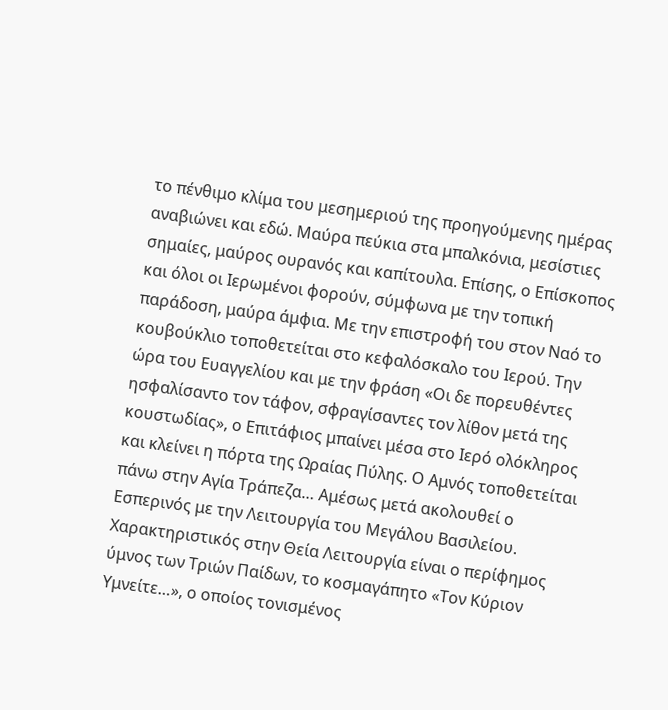το πένθιμο κλίμα του μεσημεριού της προηγούμενης ημέρας αναβιώνει και εδώ. Μαύρα πεύκια στα μπαλκόνια, μεσίστιες σημαίες, μαύρος ουρανός και καπίτουλα. Επίσης, ο Επίσκοπος και όλοι οι Ιερωμένοι φορούν, σύμφωνα με την τοπική παράδοση, μαύρα άμφια. Με την επιστροφή του στον Ναό το κουβούκλιο τοποθετείται στο κεφαλόσκαλο του Ιερού. Την ώρα του Ευαγγελίου και με την φράση «Οι δε πορευθέντες ησφαλίσαντο τον τάφον, σφραγίσαντες τον λίθον μετά της κουστωδίας», ο Επιτάφιος μπαίνει μέσα στο Ιερό ολόκληρος και κλείνει η πόρτα της Ωραίας Πύλης. Ο Αμνός τοποθετείται πάνω στην Αγία Τράπεζα… Αμέσως μετά ακολουθεί ο Εσπερινός με την Λειτουργία του Μεγάλου Βασιλείου. Χαρακτηριστικός στην Θεία Λειτουργία είναι ο περίφημος ύμνος των Τριών Παίδων, το κοσμαγάπητο «Τον Κύριον Υμνείτε…», ο οποίος τονισμένος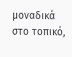μοναδικά στο τοπικό,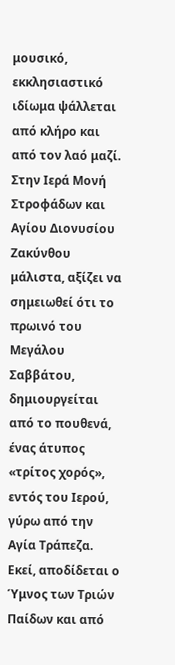μουσικό, εκκλησιαστικό ιδίωμα ψάλλεται από κλήρο και από τον λαό μαζί. Στην Ιερά Μονή Στροφάδων και Αγίου Διονυσίου Ζακύνθου μάλιστα, αξίζει να σημειωθεί ότι το πρωινό του Μεγάλου Σαββάτου, δημιουργείται από το πουθενά, ένας άτυπος «τρίτος χορός», εντός του Ιερού, γύρω από την Αγία Τράπεζα. Εκεί, αποδίδεται ο Ύμνος των Τριών Παίδων και από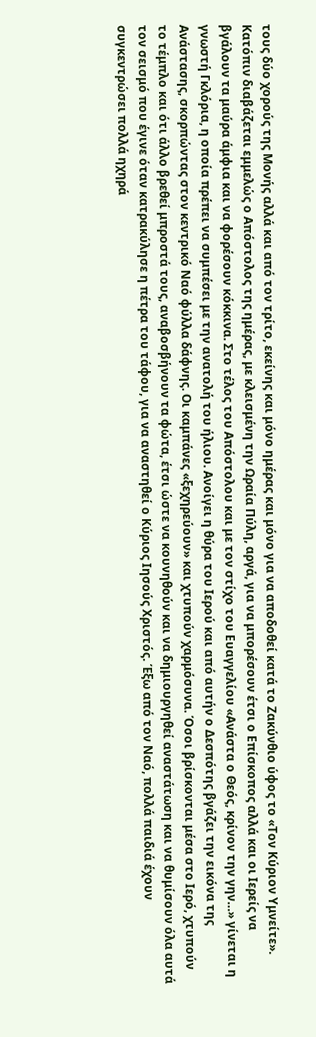τους δύο χορούς της Μονής αλλά και από τον τρίτο, εκείνης και μόνο ημέρας και μόνο για να αποδοθεί κατά το Ζακύνθιο ύφος το «Τον Κύριον Υμνείτε».
Κατόπιν διαβάζεται εμμελώς ο Απόστολος της ημέρας, με κλεισμένη την Ωραία Πύλη, αργά, για να μπορέσουν έτσι ο Επίσκοπος αλλά και οι Ιερείς να βγάλουν τα μαύρα άμφια και να φορέσουν κόκκινα. Στο τέλος του Απόστολου και με τον στίχο του Ευαγγελίου «Ανάστα ο Θεός, κρίνον την γην…» γίνεται η γνωστή Γκλόρια, η οποία πρέπει να συμπέσει με την ανατολή του ήλιου. Ανοίγει η θύρα του Ιερού και από αυτήν ο Δεσπότης βγάζει την εικόνα της Ανάστασης, σκορπώντας στον κεντρικό Ναό φύλλα δάφνης. Οι καμπάνες «ξεχηρεύουν» και χτυπούν χαρμόσυνα. Όσοι βρίσκονται μέσα στο Ιερό, χτυπούν το τέμπλο και ότι άλλο βρεθεί μπροστά τους, αναβοσβήνουν τα φώτα, έτσι ώστε να κουνηθούν και να δημιουργηθεί αναστάτωση και να θυμίσουν όλα αυτά τον σεισμό που έγινε όταν κατρακύλησε η πέτρα του τάφου, για να αναστηθεί ο Κύριος Ιησούς Χριστός. Έξω από τον Ναό, πολλά παιδιά έχουν συγκεντρώσει πολλά ηχηρά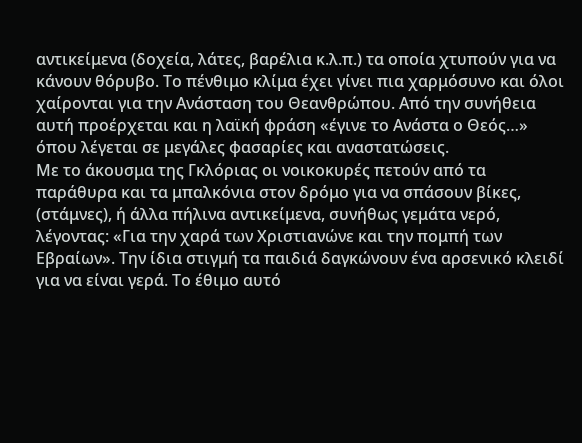αντικείμενα (δοχεία, λάτες, βαρέλια κ.λ.π.) τα οποία χτυπούν για να κάνουν θόρυβο. Το πένθιμο κλίμα έχει γίνει πια χαρμόσυνο και όλοι χαίρονται για την Ανάσταση του Θεανθρώπου. Από την συνήθεια αυτή προέρχεται και η λαϊκή φράση «έγινε το Ανάστα ο Θεός…» όπου λέγεται σε μεγάλες φασαρίες και αναστατώσεις.
Με το άκουσμα της Γκλόριας οι νοικοκυρές πετούν από τα παράθυρα και τα μπαλκόνια στον δρόμο για να σπάσουν βίκες, (στάμνες), ή άλλα πήλινα αντικείμενα, συνήθως γεμάτα νερό, λέγοντας: «Για την χαρά των Χριστιανώνε και την πομπή των Εβραίων». Την ίδια στιγμή τα παιδιά δαγκώνουν ένα αρσενικό κλειδί για να είναι γερά. Το έθιμο αυτό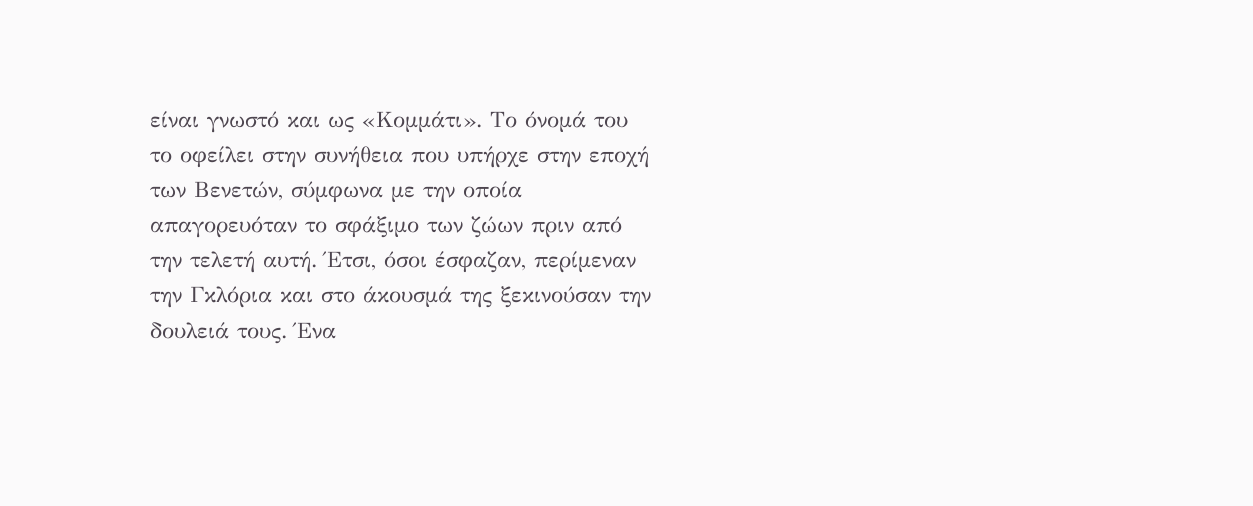είναι γνωστό και ως «Κομμάτι». Το όνομά του το οφείλει στην συνήθεια που υπήρχε στην εποχή των Βενετών, σύμφωνα με την οποία απαγορευόταν το σφάξιμο των ζώων πριν από την τελετή αυτή. Έτσι, όσοι έσφαζαν, περίμεναν την Γκλόρια και στο άκουσμά της ξεκινούσαν την δουλειά τους. Ένα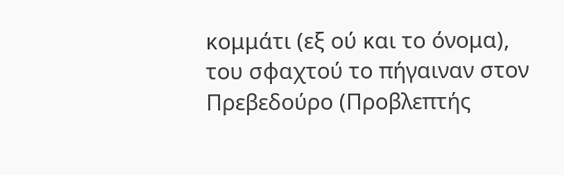κομμάτι (εξ ού και το όνομα), του σφαχτού το πήγαιναν στον Πρεβεδούρο (Προβλεπτής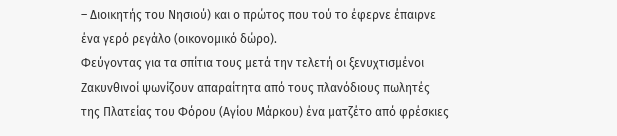– Διοικητής του Νησιού) και ο πρώτος που τού το έφερνε έπαιρνε ένα γερό ρεγάλο (οικονομικό δώρο).
Φεύγοντας για τα σπίτια τους μετά την τελετή οι ξενυχτισμένοι Ζακυνθινοί ψωνίζουν απαραίτητα από τους πλανόδιους πωλητές της Πλατείας του Φόρου (Αγίου Μάρκου) ένα ματζέτο από φρέσκιες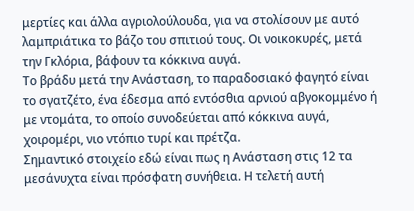μερτίες και άλλα αγριολούλουδα, για να στολίσουν με αυτό λαμπριάτικα το βάζο του σπιτιού τους. Οι νοικοκυρές, μετά την Γκλόρια, βάφουν τα κόκκινα αυγά.
Το βράδυ μετά την Ανάσταση, το παραδοσιακό φαγητό είναι το σγατζέτο, ένα έδεσμα από εντόσθια αρνιού αβγοκομμένο ή με ντομάτα, το οποίο συνοδεύεται από κόκκινα αυγά, χοιρομέρι, νιο ντόπιο τυρί και πρέτζα.
Σημαντικό στοιχείο εδώ είναι πως η Ανάσταση στις 12 τα μεσάνυχτα είναι πρόσφατη συνήθεια. Η τελετή αυτή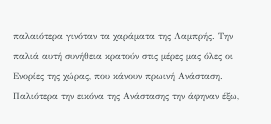παλαιότερα γινόταν τα χαράματα της Λαμπρής. Την παλιά αυτή συνήθεια κρατούν στις μέρες μας όλες οι Ενορίες της χώρας, που κάνουν πρωινή Ανάσταση. Παλιότερα την εικόνα της Ανάστασης την άφηναν έξω,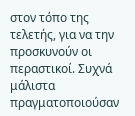στον τόπο της τελετής, για να την προσκυνούν οι περαστικοί. Συχνά μάλιστα πραγματοποιούσαν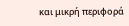και μικρή περιφορά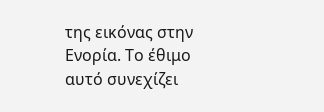της εικόνας στην Ενορία. Το έθιμο αυτό συνεχίζει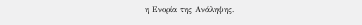η Ενορία της Ανάληψης.